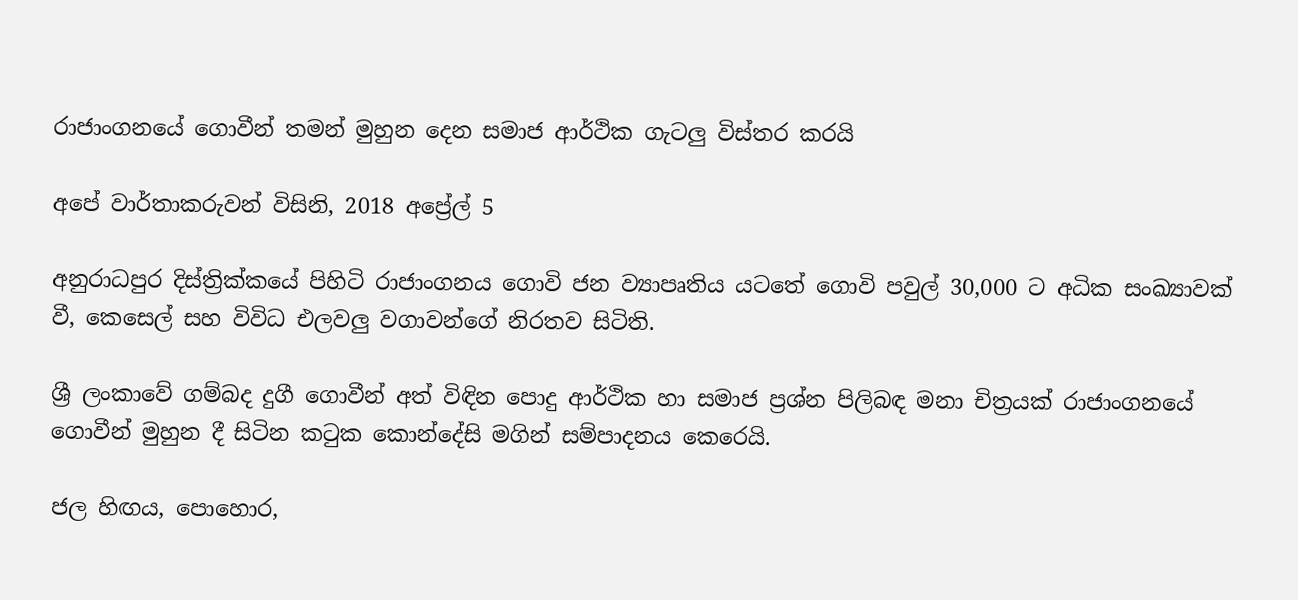රාජාංගනයේ ගොවීන් තමන් මුහුන දෙන සමාජ ආර්ථික ගැටලු විස්තර කරයි

අපේ වාර්තාකරුවන් විසිනි, 2018 අප්‍රේල් 5

අනුරාධපුර දිස්ත්‍රික්කයේ පිහිටි රාජාංගනය ගොවි ජන ව්‍යාපෘතිය යටතේ ගොවි පවුල් 30,000 ට අධික සංඛ්‍යාවක් වී, කෙසෙල් සහ විවිධ එලවලු වගාවන්ගේ නිරතව සිටිති.

ශ්‍රී ලංකාවේ ගම්බද දුගී ගොවීන් අත් විඳින පොදු ආර්ථික හා සමාජ ප්‍රශ්න පිලිබඳ මනා චිත්‍රයක් රාජාංගනයේ ගොවීන් මුහුන දී සිටින කටුක කොන්දේසි මගින් සම්පාදනය කෙරෙයි.

ජල හිඟය, පොහොර,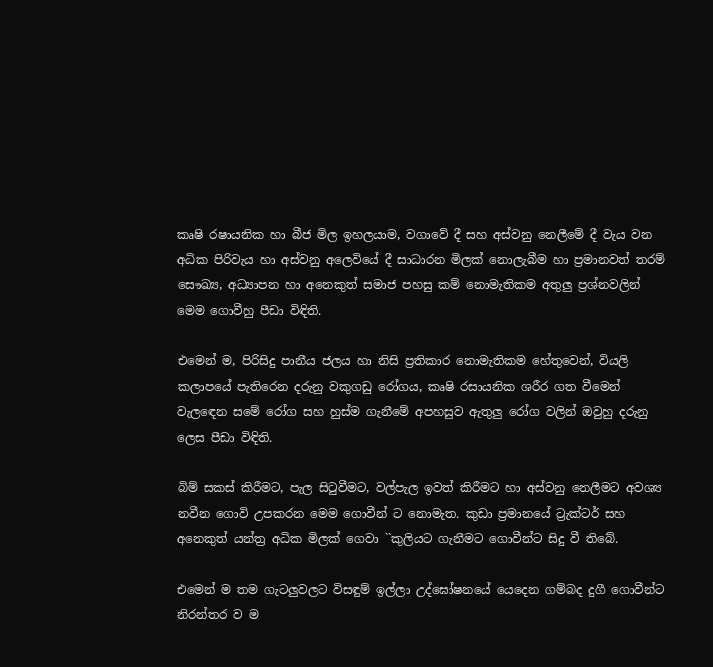කෘෂි රෂායනික හා බීජ මිල ඉහලයාම, වගාවේ දී සහ අස්වනු නෙලීමේ දී වැය වන අධික පිරිවැය හා අස්වනු අලෙවියේ දී සාධාරන මිලක් නොලැබීම හා ප්‍රමානවත් තරම් සෞඛ්‍ය, අධ්‍යාපන හා අනෙකුත් සමාජ පහසු කම් නොමැතිකම අතුලු ප්‍රශ්නවලින් මෙම ගොවීහු පීඩා විඳිති.

එමෙන් ම, පිරිසිදු පානීය ජලය හා නිසි ප්‍රතිකාර නොමැතිකම හේතුවෙන්, වියලි කලාපයේ පැතිරෙන දරුනු වකුගඩු රෝගය, කෘෂි රසායනික ශරීර ගත වීමෙන් වැලඳෙන සමේ රෝග සහ හුස්ම ගැනීමේ අපහසුව ඇතුලු රෝග වලින් ඔවුහු දරුනු ලෙස පීඩා විඳිති.

බිම් සකස් කිරීමට, පැල සිටුවීමට, වල්පැල ඉවත් කිරීමට හා අස්වනු නෙලීමට අවශ්‍ය නවීන ගොවි උපකරන මෙම ගොවීන් ට නොමැත. කුඩා ප්‍රමානයේ ට්‍රැක්ටර් සහ අනෙකුත් යන්ත්‍ර අධික මිලක් ගෙවා ``කුලියට ගැනීමට ගොවීන්ට සිදු වී තිබේ.

එමෙන් ම තම ගැටලුවලට විසඳුම් ඉල්ලා උද්ඝෝෂනයේ යෙදෙන ගම්බද දුගී ගොවීන්ට නිරන්තර ව ම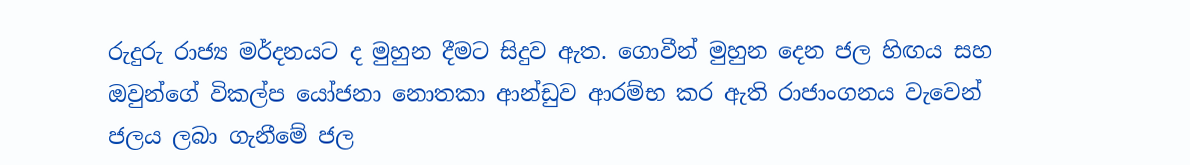රුදුරු රාජ්‍ය මර්දනයට ද මුහුන දීමට සිදුව ඇත. ගොවීන් මුහුන දෙන ජල හිඟය සහ ඔවුන්ගේ විකල්ප යෝජනා නොතකා ආන්ඩුව ආරම්භ කර ඇති රාජාංගනය වැවෙන් ජලය ලබා ගැනීමේ ජල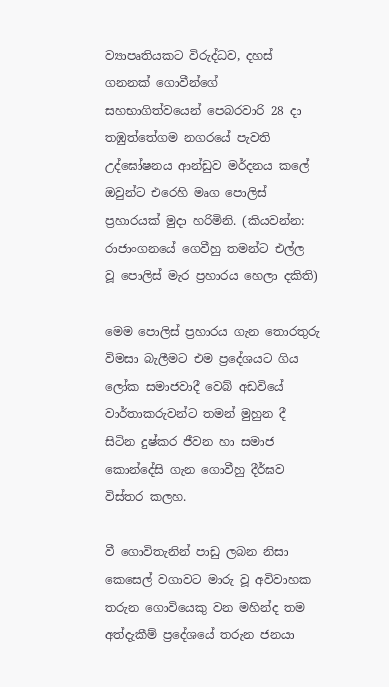ව්‍යාපෘතියකට විරුද්ධව, දහස් ගනනක් ගොවීන්ගේ සහභාගිත්වයෙන් පෙබරවාරි 28 දා තඹුත්තේගම නගරයේ පැවති උද්ඝෝෂනය ආන්ඩුව මර්දනය කලේ ඔවුන්ට එරෙහි මෘග පොලිස් ප්‍රහාරයක් මුදා හරිමිනි. (කියවන්න: රාජාංගනයේ ගෙවීහු තමන්ට එල්ල වූ පොලිස් මැර ප්‍රහාරය හෙලා දකිති)

මෙම පොලිස් ප්‍රහාරය ගැන තොරතුරු විමසා බැලීමට එම ප්‍රදේශයට ගිය ලෝක සමාජවාදී වෙබ් අඩවියේ වාර්තාකරුවන්ට තමන් මුහුන දී සිටින දුෂ්කර ජීවන හා සමාජ කොන්දේසි ගැන ගොවීහු දීර්ඝව විස්තර කලහ.

වී ගොවිතැනින් පාඩු ලබන නිසා කෙසෙල් වගාවට මාරු වූ අවිවාහක තරුන ගොවියෙකු වන මහින්ද තම අත්දැකීම් ප්‍රදේශයේ තරුන ජනයා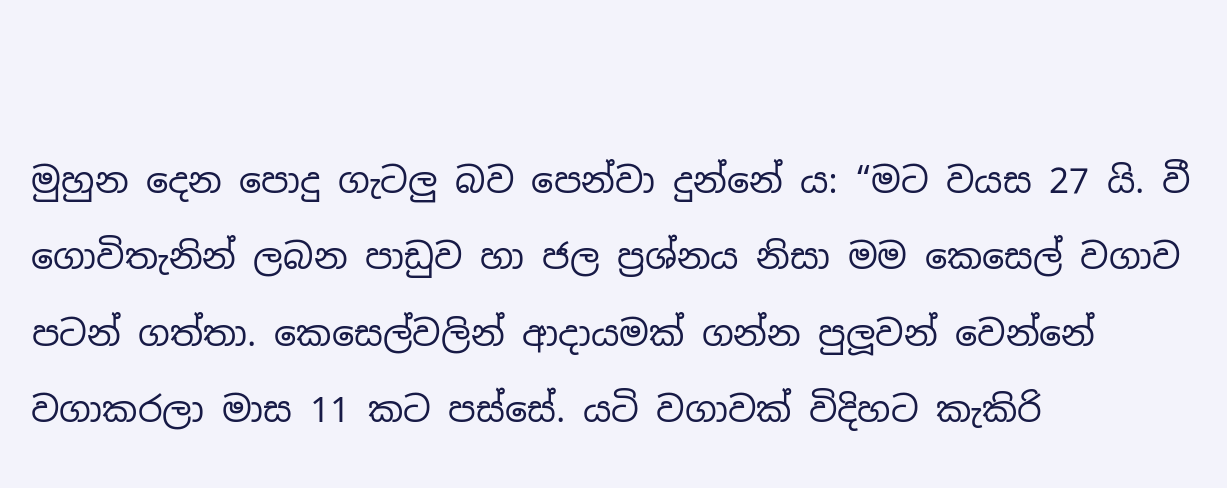මුහුන දෙන පොදු ගැටලු බව පෙන්වා දුන්නේ ය: “මට වයස 27 යි. වී ගොවිතැනින් ලබන පාඩුව හා ජල ප්‍රශ්නය නිසා මම කෙසෙල් වගාව පටන් ගත්තා. කෙසෙල්වලින් ආදායමක් ගන්න පුලූවන් වෙන්නේ වගාකරලා මාස 11 කට පස්සේ. යටි වගාවක් විදිහට කැකිරි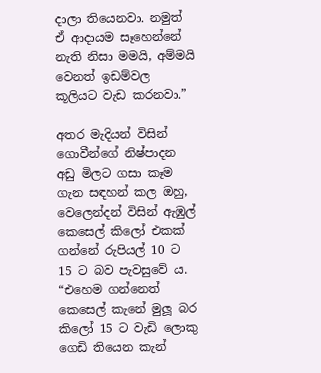දාලා තියෙනවා. නමුත් ඒ ආදායම සෑහෙන්නේ නැති නිසා මමයි, අම්මයි වෙනත් ඉඩම්වල කූලියට වැඩ කරනවා.”

අතර මැදියන් විසින් ගොවීන්ගේ නිෂ්පාදන අඩු මිලට ගසා කෑම ගැන සඳහන් කල ඔහු, වෙලෙන්දන් විසින් ඇඹුල් කෙසෙල් කිලෝ එකක් ගන්නේ රුපියල් 10 ට 15 ට බව පැවසුවේ ය. “එහෙම ගන්නෙත් කෙසෙල් කැනේ මුලූ බර කිලෝ 15 ට වැඩි ලොකු ගෙඩි තියෙන කැන්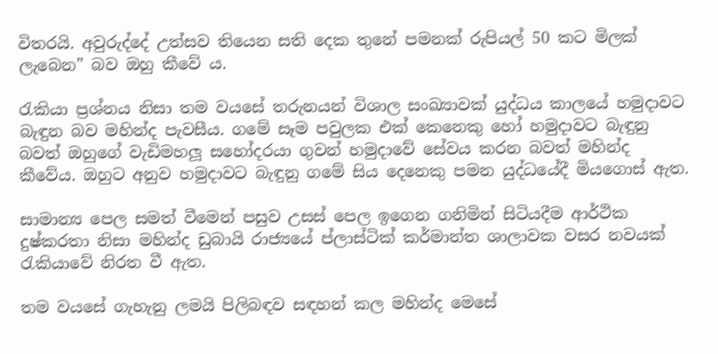විතරයි. අවුරුද්දේ උත්සව තියෙන සති දෙක තුනේ පමනක් රුපියල් 50 කට මිලක් ලැබෙන” බව ඔහු කීවේ ය.

රැකියා ප්‍රශ්නය නිසා තම වයසේ තරුනයන් විශාල සංඛ්‍යාවක් යුද්ධය කාලයේ හමුදාවට බැඳුන බව මහින්ද පැවසීය. ගමේ සෑම පවුලක එක් කෙනෙකු හෝ හමුදාවට බැඳුනු බවත් ඔහුගේ වැඩිමහලූ සහෝදරයා ගුවන් හමුදාවේ සේවය කරන බවත් මහින්ද කීවේය. ඔහුට අනුව හමුදාවට බැඳුනු ගමේ සිය දෙනෙකු පමන යුද්ධයේදී මියගොස් ඇත.

සාමාන්‍ය පෙල සමත් වීමෙන් පසුව උසස් පෙල ඉගෙන ගනිමින් සිටියදීම ආර්ථික දුෂ්කරතා නිසා මහින්ද ඩුබායි රාජ්‍යයේ ප්ලාස්ටික් කර්මාන්ත ශාලාවක වසර නවයක් රැකියාවේ නිරත වී ඇත.

තම වයසේ ගැහැනු ලමයි පිලිබඳව සඳහන් කල මහින්ද මෙසේ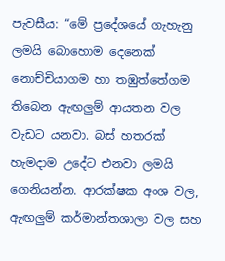පැවසීය: “මේ ප්‍රදේශයේ ගැහැනු ලමයි බොහොම දෙනෙක් නොච්චියාගම හා තඹුත්තේගම තිබෙන ඇඟලුම් ආයතන වල වැඩට යනවා. බස් හතරක් හැමදාම උදේට එනවා ලමයි ගෙනියන්න. ආරක්ෂක අංශ වල, ඇඟලුම් කර්මාන්තශාලා වල සහ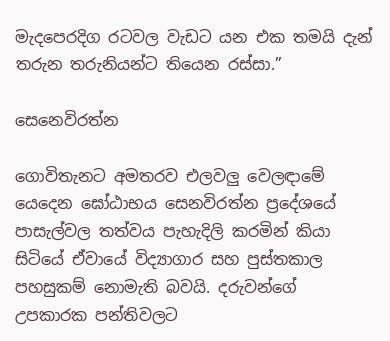මැදපෙරදිග රටවල වැඩට යන එක තමයි දැන් තරුන තරුනියන්ට තියෙන රස්සා.”

සෙනෙවිරත්න

ගොවිතැනට අමතරව එලවලු වෙලඳාමේ යෙදෙන ඝෝඨාභය සෙනවිරත්න ප්‍රදේශයේ පාසැල්වල තත්වය පැහැදිලි කරමින් කියා සිටියේ ඒවායේ විද්‍යාගාර සහ පුස්තකාල පහසුකම් නොමැති බවයි. දරුවන්ගේ උපකාරක පන්තිවලට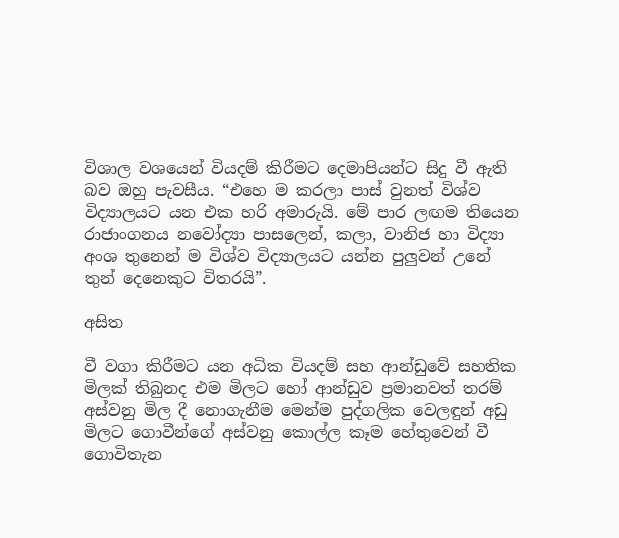විශාල වශයෙන් වියදම් කිරීමට දෙමාපියන්ට සිදු වී ඇති බව ඔහු පැවසීය. “එහෙ ම කරලා පාස් වුනත් විශ්ව විද්‍යාලයට යන එක හරි අමාරුයි. මේ පාර ලඟම තියෙන රාජාංගනය නවෝද්‍යා පාසලෙන්, කලා, වානිජ හා විද්‍යා අංශ තුනෙන් ම විශ්ව විද්‍යාලයට යන්න පුලුවන් උනේ තුන් දෙනෙකුට විතරයි”.

අසිත

වී වගා කිරීමට යන අධික වියදම් සහ ආන්ඩුවේ සහතික මිලක් තිබුනද එම මිලට හෝ ආන්ඩුව ප්‍රමානවත් තරම් අස්වනු මිල දී නොගැනීම මෙන්ම පුද්ගලික වෙලඳුන් අඩු මිලට ගොවීන්ගේ අස්වනු කොල්ල කෑම හේතුවෙන් වී ගොවිතැන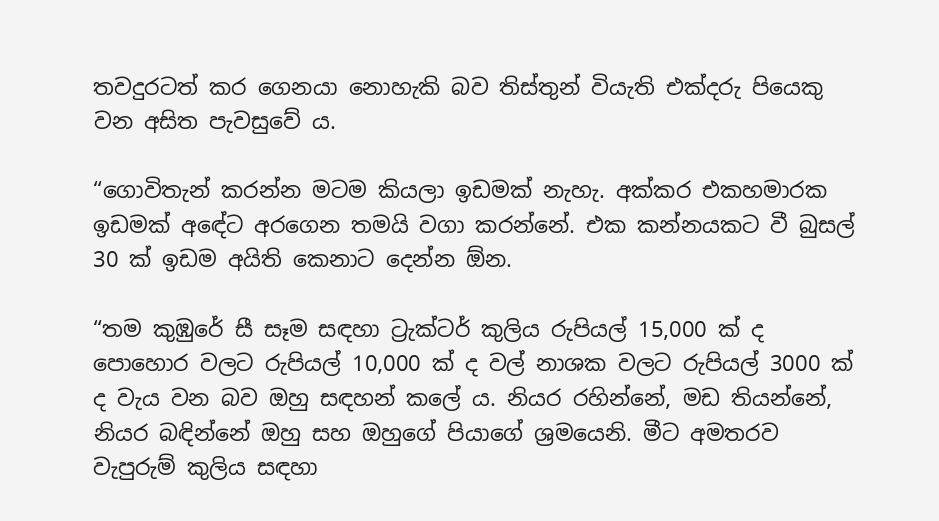තවදුරටත් කර ගෙනයා නොහැකි බව තිස්තුන් වියැති එක්දරු පියෙකු වන අසිත පැවසුවේ ය.

“ගොවිතැන් කරන්න මටම කියලා ඉඩමක් නැහැ. අක්කර එකහමාරක ඉඩමක් අඳේට අරගෙන තමයි වගා කරන්නේ. එක කන්නයකට වී බුසල් 30 ක් ඉඩම අයිති කෙනාට දෙන්න ඕන.

“තම කුඹුරේ සී සෑම සඳහා ට්‍රැක්ටර් කුලිය රුපියල් 15,000 ක් ද පොහොර වලට රුපියල් 10,000 ක් ද වල් නාශක වලට රුපියල් 3000 ක් ද වැය වන බව ඔහු සඳහන් කලේ ය. නියර රහින්නේ, මඩ තියන්නේ, නියර බඳින්නේ ඔහු සහ ඔහුගේ පියාගේ ශ්‍රමයෙනි. මීට අමතරව වැපුරුම් කුලිය සඳහා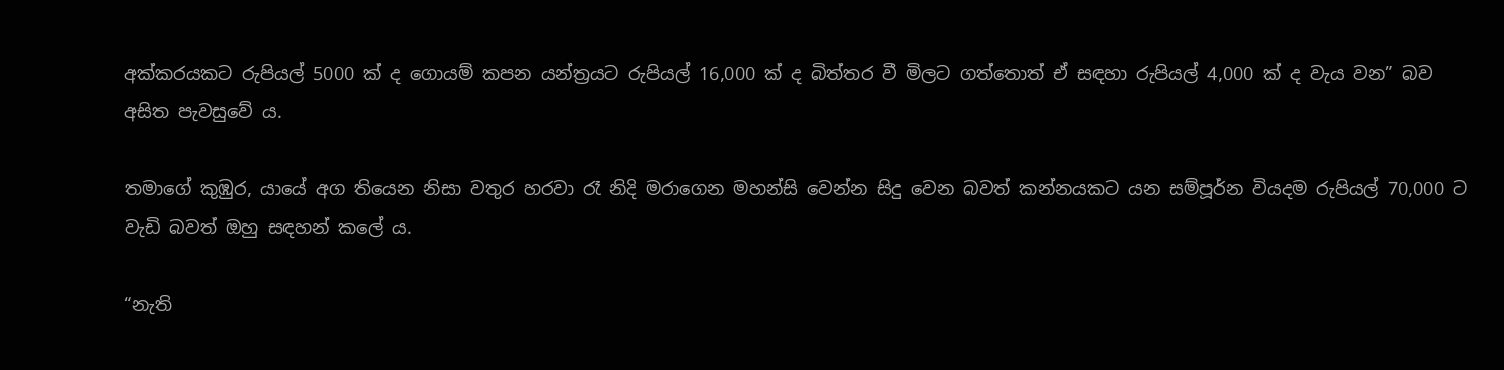අක්කරයකට රුපියල් 5000 ක් ද ගොයම් කපන යන්ත්‍රයට රුපියල් 16,000 ක් ද බිත්තර වී මිලට ගත්තොත් ඒ සඳහා රුපියල් 4,000 ක් ද වැය වන” බව අසිත පැවසුවේ ය.

තමාගේ කුඹුර, යායේ අග තියෙන නිසා වතුර හරවා රෑ නිදි මරාගෙන මහන්සි වෙන්න සිදු වෙන බවත් කන්නයකට යන සම්පූර්න වියදම රුපියල් 70,000 ට වැඩි බවත් ඔහු සඳහන් කලේ ය.

“නැති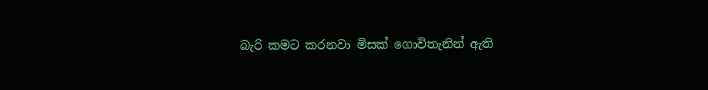බැරි කමට කරනවා මිසක් ගොවිතැනින් ඇති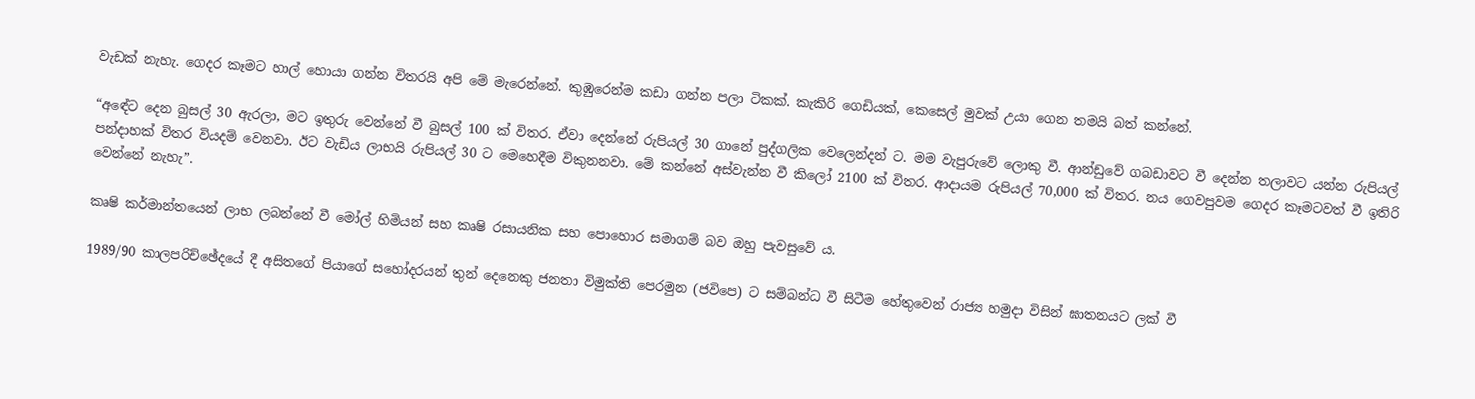වැඩක් නැහැ. ගෙදර කෑමට හාල් හොයා ගන්න විතරයි අපි මේ මැරෙන්නේ. කුඹුරෙන්ම කඩා ගන්න පලා ටිකක්. කැකිරි ගෙඩියක්, කෙසෙල් මුවක් උයා ගෙන තමයි බත් කන්නේ.

“අඳේට දෙන බුසල් 30 ඇරලා, මට ඉතුරු වෙන්නේ වී බුසල් 100 ක් විතර. ඒවා දෙන්නේ රුපියල් 30 ගානේ පුද්ගලික වෙලෙන්දන් ට. මම වැපුරුවේ ලොකු වී. ආන්ඩුවේ ගබඩාවට වී දෙන්න තලාවට යන්න රුපියල් පන්දාහක් විතර වියදම් වෙනවා. ඊට වැඩිය ලාභයි රුපියල් 30 ට මෙහෙදීම විකුනනවා. මේ කන්නේ අස්වැන්න වී කිලෝ 2100 ක් විතර. ආදායම රුපියල් 70,000 ක් විතර. නය ගෙවපුවම ගෙදර කෑමටවත් වී ඉතිරි වෙන්නේ නැහැ”.

කෘෂි කර්මාන්තයෙන් ලාභ ලබන්නේ වී මෝල් හිමියන් සහ කෘෂි රසායනික සහ පොහොර සමාගම් බව ඔහු පැවසුවේ ය.

1989/90 කාලපරිච්ඡේදයේ දී අසිතගේ පියාගේ සහෝදරයන් තුන් දෙනෙකු ජනතා විමුක්ති පෙරමුන (ජවිපෙ) ට සම්බන්ධ වී සිටීම හේතුවෙන් රාජ්‍ය හමුදා විසින් ඝාතනයට ලක් වී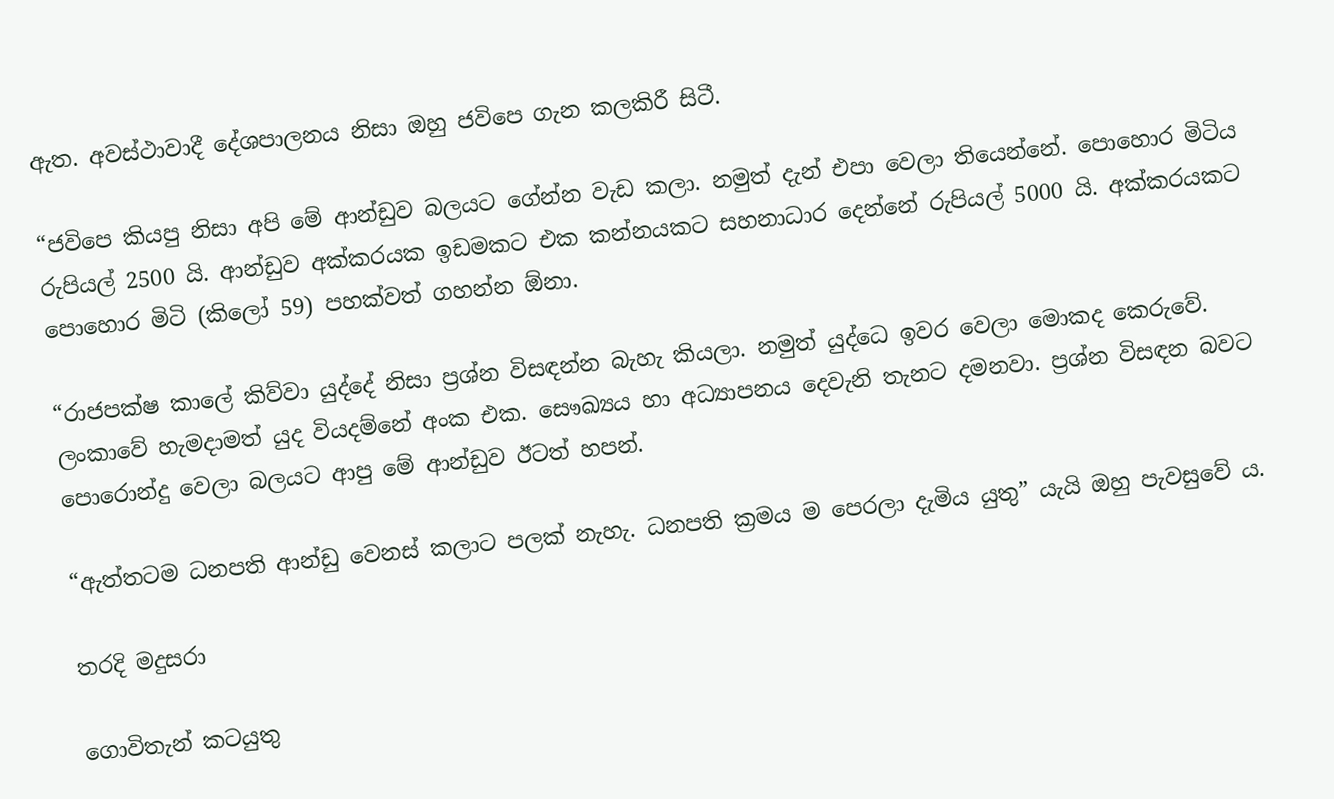ඇත. අවස්ථාවාදී දේශපාලනය නිසා ඔහු ජවිපෙ ගැන කලකිරී සිටී.

“ජවිපෙ කියපු නිසා අපි මේ ආන්ඩුව බලයට ගේන්න වැඩ කලා. නමුත් දැන් එපා වෙලා තියෙන්නේ. පොහොර මිටිය රුපියල් 2500 යි. ආන්ඩුව අක්කරයක ඉඩමකට එක කන්නයකට සහනාධාර දෙන්නේ රුපියල් 5000 යි. අක්කරයකට පොහොර මිටි (කිලෝ 59) පහක්වත් ගහන්න ඕනා.

“රාජපක්ෂ කාලේ කිව්වා යුද්දේ නිසා ප්‍රශ්න විසඳන්න බැහැ කියලා. නමුත් යුද්ධෙ ඉවර වෙලා මොකද කෙරුවේ. ලංකාවේ හැමදාමත් යුද වියදම්නේ අංක එක. සෞඛ්‍යය හා අධ්‍යාපනය දෙවැනි තැනට දමනවා. ප්‍රශ්න විසඳන බවට පොරොන්දු වෙලා බලයට ආපු මේ ආන්ඩුව ඊටත් හපන්.

“ඇත්තටම ධනපති ආන්ඩු වෙනස් කලාට පලක් නැහැ. ධනපති ක්‍රමය ම පෙරලා දැමිය යුතු” යැයි ඔහු පැවසුවේ ය.

තරදි මදුසරා

ගොවිතැන් කටයුතු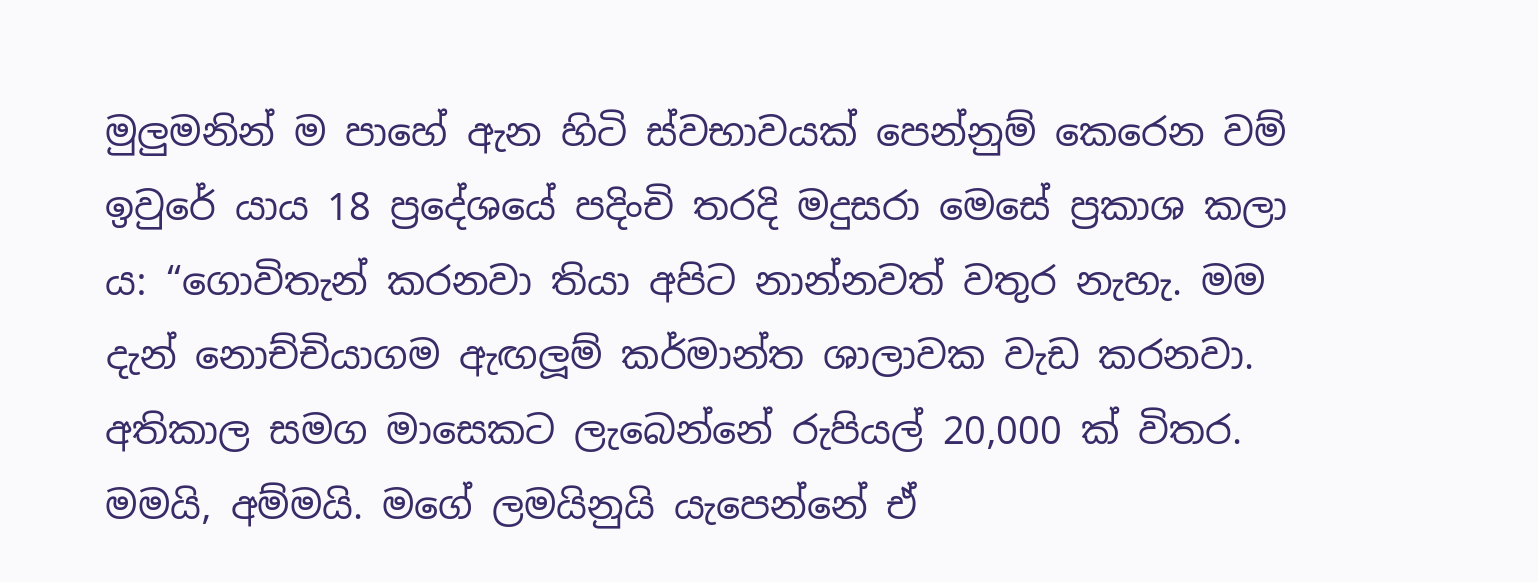මුලුමනින් ම පාහේ ඇන හිටි ස්වභාවයක් පෙන්නුම් කෙරෙන වම් ඉවුරේ යාය 18 ප්‍රදේශයේ පදිංචි තරදි මදුසරා මෙසේ ප්‍රකාශ කලා ය: “ගොවිතැන් කරනවා තියා අපිට නාන්නවත් වතුර නැහැ. මම දැන් නොච්චියාගම ඇඟලූම් කර්මාන්ත ශාලාවක වැඩ කරනවා. අතිකාල සමග මාසෙකට ලැබෙන්නේ රුපියල් 20,000 ක් විතර. මමයි, අම්මයි. මගේ ලමයිනුයි යැපෙන්නේ ඒ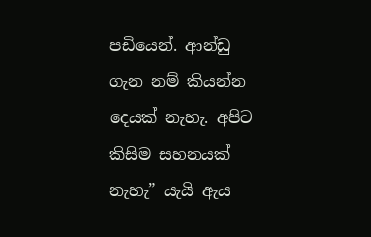පඩියෙන්. ආන්ඩු ගැන නම් කියන්න දෙයක් නැහැ. අපිට කිසිම සහනයක් නැහැ” යැයි ඇය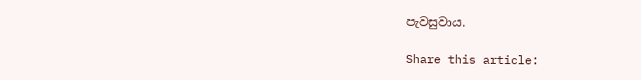පැවසුවාය.

Share this article: